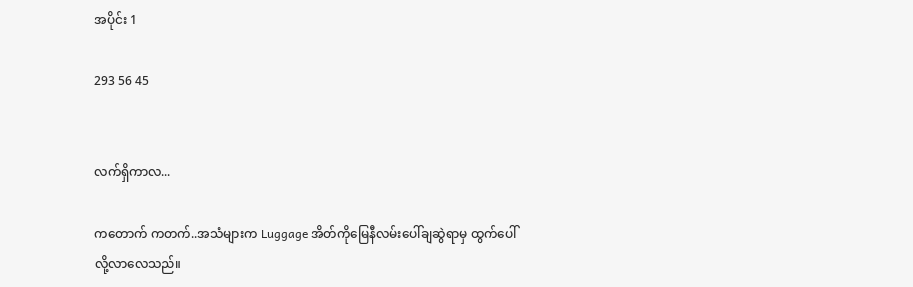အပိုင်း 1

293 56 45


လက်ရှိကာလ...

ကတောက် ကတက်..အသံများက Luggage အိတ်ကိုမြေနီလမ်းပေါ်ချဆွဲရာမှ ထွက်ပေါ်လို့လာလေသည်။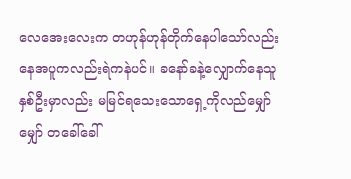လေအေးလေးက တဟုန်ဟုန်တိုက်နေပါသော်လည်း နေအပူကလည်းရဲကနဲပင်။ ခနော်ခနဲ့လျှောက်နေသူနှစ်ဦးမှာလည်း မမြင်ရသေးသောရှေ့ကိုလည်မျှော်မျှော် တခေါ်ခေါ်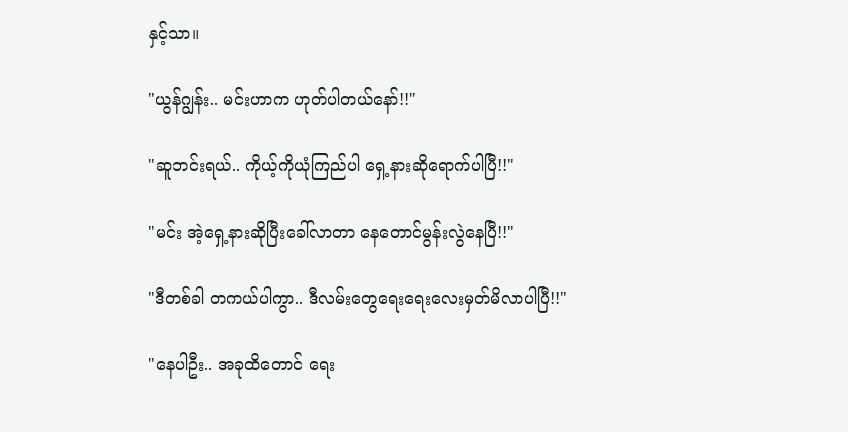နှင့်သာ။

"ယွန်ဂျွန်း.. မင်းဟာက ဟုတ်ပါတယ်နော်!!"

"ဆူဘင်းရယ်.. ကိုယ့်ကိုယုံကြည်ပါ ရှေ့နားဆိုရောက်ပါပြီ!!"

"မင်း အဲ့ရှေ့နားဆိုပြီးခေါ်လာတာ နေတောင်မွန်းလွဲနေပြီ!!"

"ဒီတစ်ခါ တကယ်ပါကွာ.. ဒီလမ်းတွေရေးရေးလေးမှတ်မိလာပါပြီ!!"

"နေပါဦး.. အခုထိတောင် ရေး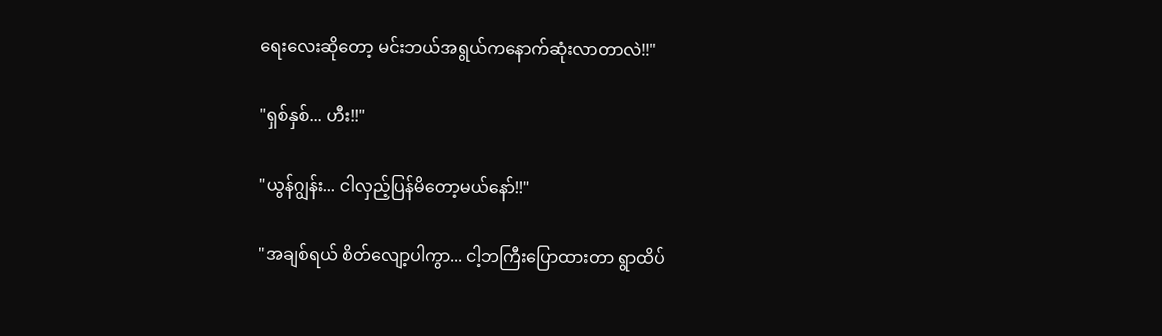ရေးလေးဆိုတော့ မင်းဘယ်အရွယ်ကနောက်ဆုံးလာတာလဲ!!"

"ရှစ်နှစ်... ဟီး!!"

"ယွန်ဂျွန်း... ငါလှည့်ပြန်မိတော့မယ်နော်!!"

"အချစ်ရယ် စိတ်လျော့ပါကွာ... ငါ့ဘကြီးပြောထားတာ ရွာထိပ်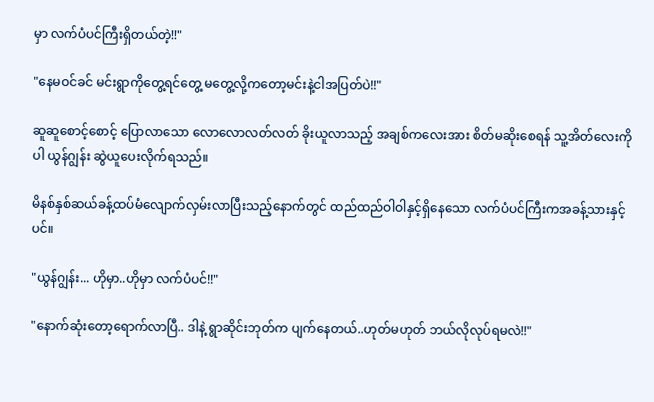မှာ လက်ပံပင်ကြီးရှိတယ်တဲ့!!"

"နေမဝင်ခင် မင်းရွာကိုတွေ့ရင်တွေ့ မတွေ့လို့ကတော့မင်းနဲ့ငါအပြတ်ပဲ!!"

ဆူဆူစောင့်စောင့် ပြောလာသော လောလောလတ်လတ် ခိုးယူလာသည့် အချစ်ကလေးအား စိတ်မဆိုးစေရန် သူ့အိတ်လေးကိုပါ ယွန်ဂျွန်း ဆွဲယူပေးလိုက်ရသည်။

မိနစ်နှစ်ဆယ်ခန့်ထပ်မံလျောက်လှမ်းလာပြီးသည့်နောက်တွင် ထည်ထည်ဝါဝါနှင့်ရှိနေသော လက်ပံပင်ကြီးကအခန့်သားနှင့်ပင်။

"ယွန်ဂျွန်း... ဟိုမှာ..ဟိုမှာ လက်ပံပင်!!"

"နောက်ဆုံးတော့ရောက်လာပြီ.. ဒါနဲ့ ရွာဆိုင်းဘုတ်က ပျက်နေတယ်..ဟုတ်မဟုတ် ဘယ်လိုလုပ်ရမလဲ!!"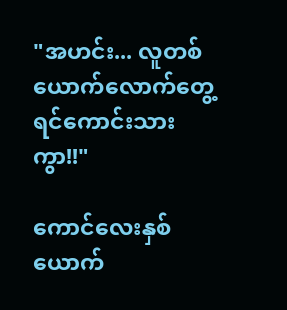"အဟင်း... လူတစ်ယောက်လောက်တွေ့ရင်ကောင်းသားကွာ!!"

ကောင်လေးနှစ်ယောက်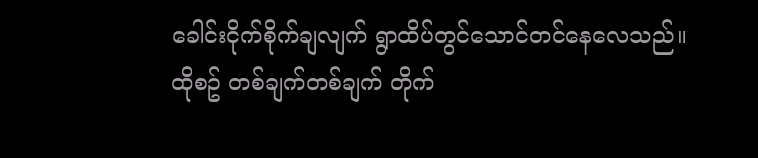ခေါင်းငိုက်စိုက်ချလျက် ရွာထိပ်တွင်သောင်တင်နေလေသည်။
ထိုစဥ် တစ်ချက်တစ်ချက် တိုက်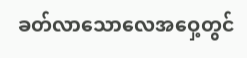ခတ်လာသောလေအဝှေ့တွင်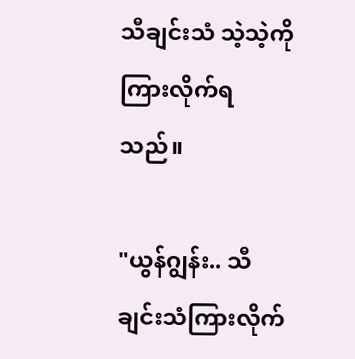သီချင်းသံ သဲ့သဲ့ကို ကြားလိုက်ရသည်။

"ယွန်ဂျွန်း.. သီချင်းသံကြားလိုက်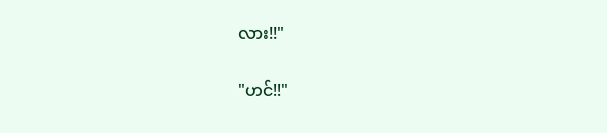လား!!"

"ဟင်!!"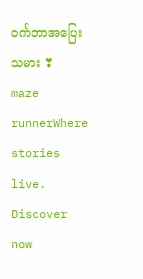ဝင်္ကဘာအပြေးသမား ❣ maze runnerWhere stories live. Discover now